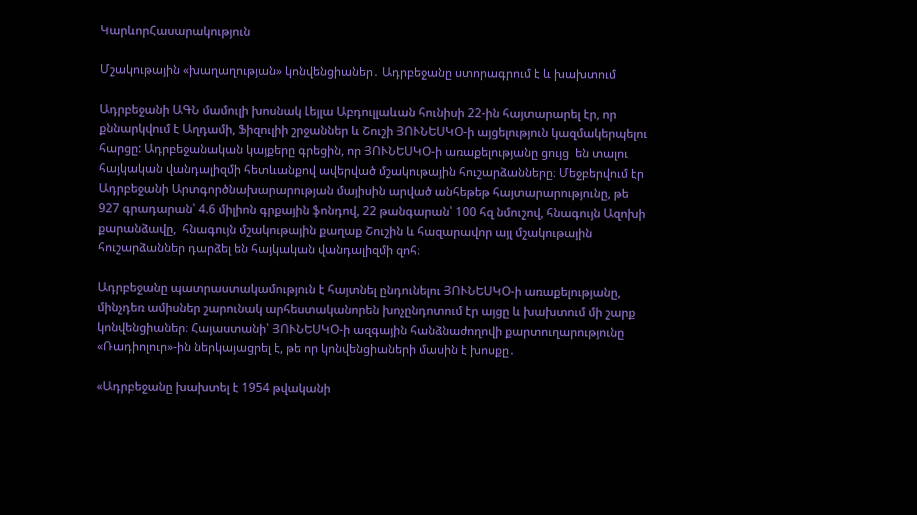ԿարևորՀասարակություն

Մշակութային «խաղաղության» կոնվենցիաներ․ Ադրբեջանը ստորագրում է և խախտում

Ադրբեջանի ԱԳՆ մամուլի խոսնակ Լեյլա Աբդուլլաևան հունիսի 22-ին հայտարարել էր, որ քննարկվում է Աղդամի, Ֆիզուլիի շրջաններ և Շուշի ՅՈՒՆԵՍԿՕ-ի այցելություն կազմակերպելու հարցը: Ադրբեջանական կայքերը գրեցին, որ ՅՈՒՆԵՍԿՕ-ի առաքելությանը ցույց  են տալու հայկական վանդալիզմի հետևանքով ավերված մշակութային հուշարձանները։ Մեջբերվում էր Ադրբեջանի Արտգործնախարարության մայիսին արված անհեթեթ հայտարարությունը, թե 927 գրադարան՝ 4.6 միլիոն գրքային ֆոնդով, 22 թանգարան՝ 100 հզ նմուշով, հնագույն Ազոխի քարանձավը,  հնագույն մշակութային քաղաք Շուշին և հազարավոր այլ մշակութային հուշարձաններ դարձել են հայկական վանդալիզմի զոհ։

Ադրբեջանը պատրաստակամություն է հայտնել ընդունելու ՅՈՒՆԵՍԿՕ-ի առաքելությանը, մինչդեռ ամիսներ շարունակ արհեստականորեն խոչընդոտում էր այցը և խախտում մի շարք կոնվենցիաներ։ Հայաստանի՝ ՅՈՒՆԵՍԿՕ-ի ազգային հանձնաժողովի քարտուղարությունը «Ռադիոլուր»-ին ներկայացրել է, թե որ կոնվենցիաների մասին է խոսքը․

«Ադրբեջանը խախտել է 1954 թվականի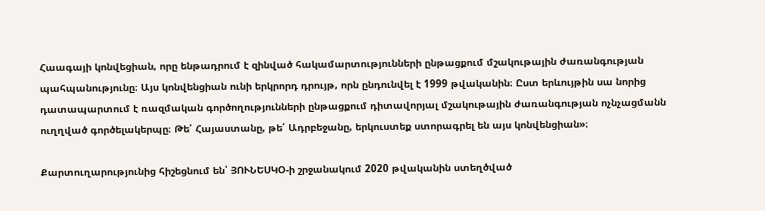Հաագայի կոնվեցիան, որը ենթադրում է զինված հակամարտությունների ընթացքում մշակութային ժառանգության պահպանությունը։ Այս կոնվենցիան ունի երկրորդ դրույթ, որն ընդունվել է 1999 թվականին։ Ըստ երևույթին սա նորից  դատապարտում է ռազմական գործողությունների ընթացքում դիտավորյալ մշակութային ժառանգության ոչնչացմանն ուղղված գործելակերպը։ Թե՛ Հայաստանը, թե՛ Ադրբեջանը, երկուստեք ստորագրել են այս կոնվենցիան»։

Քարտուղարությունից հիշեցնում են՝ ՅՈՒՆԵՍԿՕ-ի շրջանակում 2020 թվականին ստեղծված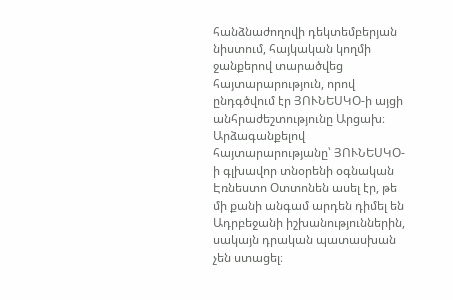հանձնաժողովի դեկտեմբերյան նիստում, հայկական կողմի ջանքերով տարածվեց հայտարարություն, որով ընդգծվում էր ՅՈՒՆԵՍԿՕ-ի այցի անհրաժեշտությունը Արցախ։ Արձագանքելով հայտարարությանը՝ ՅՈՒՆԵՍԿՕ-ի գլխավոր տնօրենի օգնական Էռնեստո Օտտոնեն ասել էր, թե մի քանի անգամ արդեն դիմել են Ադրբեջանի իշխանություններին, սակայն դրական պատասխան չեն ստացել։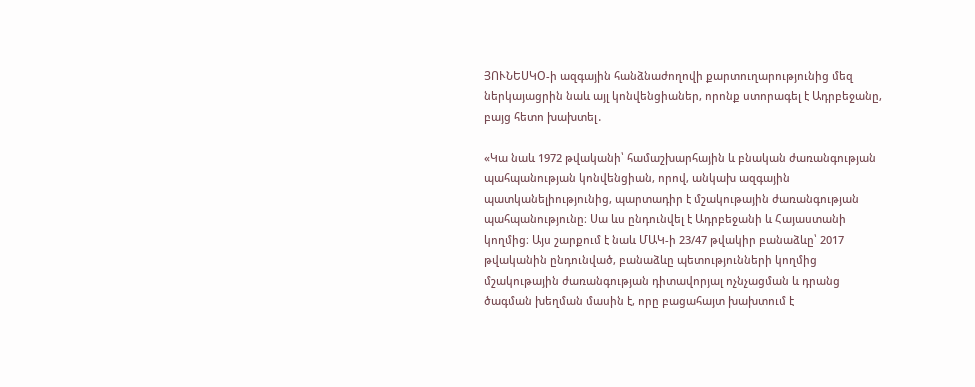ՅՈՒՆԵՍԿՕ-ի ազգային հանձնաժողովի քարտուղարությունից մեզ ներկայացրին նաև այլ կոնվենցիաներ, որոնք ստորագել է Ադրբեջանը, բայց հետո խախտել․

«Կա նաև 1972 թվականի՝ համաշխարհային և բնական ժառանգության պահպանության կոնվենցիան, որով, անկախ ազգային պատկանելիությունից, պարտադիր է մշակութային ժառանգության պահպանությունը։ Սա ևս ընդունվել է Ադրբեջանի և Հայաստանի կողմից։ Այս շարքում է նաև ՄԱԿ-ի 23/47 թվակիր բանաձևը՝ 2017 թվականին ընդունված, բանաձևը պետությունների կողմից մշակութային ժառանգության դիտավորյալ ոչնչացման և դրանց ծագման խեղման մասին է, որը բացահայտ խախտում է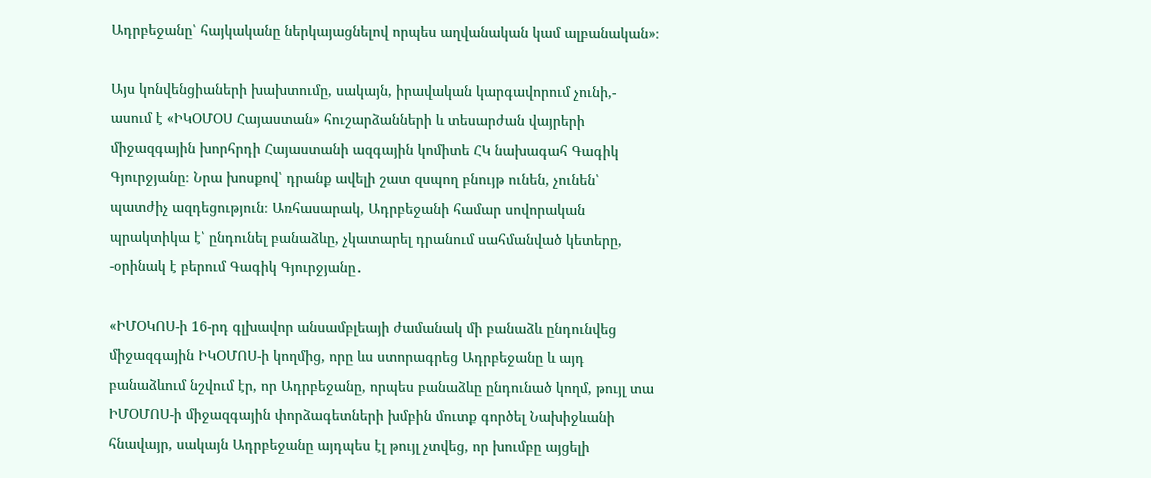Ադրբեջանը՝ հայկականը ներկայացնելով որպես աղվանական կամ ալբանական»։

Այս կոնվենցիաների խախտումը, սակայն, իրավական կարգավորում չունի,- ասում է «ԻԿՕՄՕՍ Հայաստան» հուշարձանների և տեսարժան վայրերի միջազգային խորհրդի Հայաստանի ազգային կոմիտե ՀԿ նախագահ Գագիկ Գյուրջյանը։ Նրա խոսքով՝ դրանք ավելի շատ զսպող բնույթ ունեն, չունեն՝ պատժիչ ազդեցություն։ Առհասարակ, Ադրբեջանի համար սովորական պրակտիկա է՝ ընդունել բանաձևը, չկատարել դրանում սահմանված կետերը, -օրինակ է բերում Գագիկ Գյուրջյանը․

«ԻՄՕԿՈՍ-ի 16-րդ գլխավոր անսամբլեայի ժամանակ մի բանաձև ընդունվեց միջազգային ԻԿՕՄՈՍ-ի կողմից, որը ևս ստորագրեց Ադրբեջանը և այդ բանաձևում նշվում էր, որ Ադրբեջանը, որպես բանաձևը ընդունած կողմ, թույլ տա ԻՄՕՄՈՍ-ի միջազգային փորձագետների խմբին մուտք գործել Նախիջևանի հնավայր, սակայն Ադրբեջանը այդպես էլ թույլ չտվեց, որ խումբը այցելի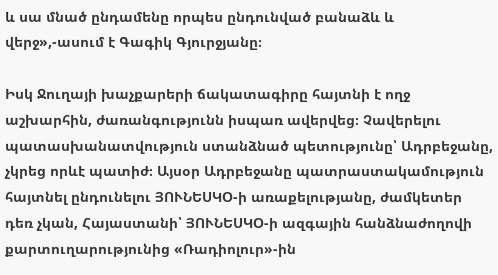և սա մնած ընդամենը որպես ընդունված բանաձև և վերջ»,-ասում է Գագիկ Գյուրջյանը։

Իսկ Ջուղայի խաչքարերի ճակատագիրը հայտնի է ողջ աշխարհին, ժառանգությունն իսպառ ավերվեց։ Չավերելու պատասխանատվություն ստանձնած պետությունը՝ Ադրբեջանը, չկրեց որևէ պատիժ։ Այսօր Ադրբեջանը պատրաստակամություն հայտնել ընդունելու ՅՈՒՆԵՍԿՕ-ի առաքելությանը, ժամկետեր դեռ չկան, Հայաստանի՝ ՅՈՒՆԵՍԿՕ-ի ազգային հանձնաժողովի քարտուղարությունից «Ռադիոլուր»-ին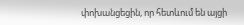փոխանցեցին, որ հետևում են այցի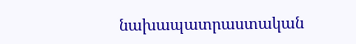նախապատրաստական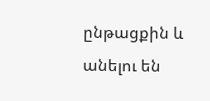ընթացքին և անելու են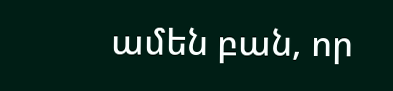ամեն բան, որ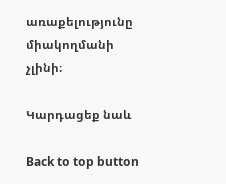առաքելությունը միակողմանի չլինի։

Կարդացեք նաև

Back to top button